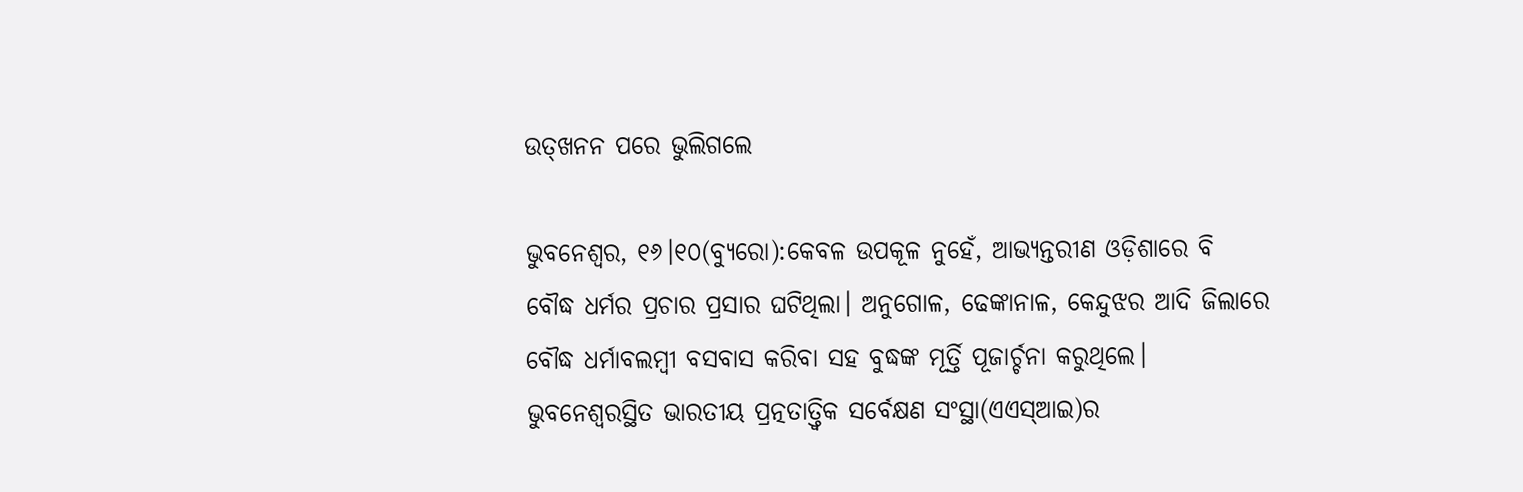ଉତ୍‌ଖନନ ପରେ ଭୁଲିଗଲେ

ଭୁବନେଶ୍ୱର, ୧୬।୧୦(ବ୍ୟୁରୋ):କେବଳ ଉପକୂଳ ନୁହେଁ, ଆଭ୍ୟନ୍ତରୀଣ ଓଡ଼ିଶାରେ ବି ବୌଦ୍ଧ ଧର୍ମର ପ୍ରଚାର ପ୍ରସାର ଘଟିଥିଲା। ଅନୁଗୋଳ, ଢେଙ୍କାନାଳ, କେନ୍ଦୁଝର ଆଦି ଜିଲାରେ ବୌଦ୍ଧ ଧର୍ମାବଲମ୍ବୀ ବସବାସ କରିବା ସହ ବୁଦ୍ଧଙ୍କ ମୂର୍ତ୍ତି ପୂଜାର୍ଚ୍ଚନା କରୁଥିଲେ। ଭୁବନେଶ୍ୱରସ୍ଥିତ ଭାରତୀୟ ପ୍ରତ୍ନତାତ୍ତ୍ୱିକ ସର୍ବେକ୍ଷଣ ସଂସ୍ଥା(ଏଏସ୍‌ଆଇ)ର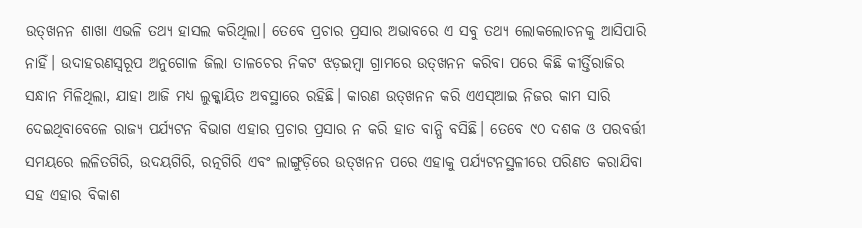ଉତ୍‌ଖନନ ଶାଖା ଏଭଳି ତଥ୍ୟ ହାସଲ କରିଥିଲା। ତେବେ ପ୍ରଚାର ପ୍ରସାର ଅଭାବରେ ଏ ସବୁ ତଥ୍ୟ ଲୋକଲୋଚନକୁ ଆସିପାରି ନାହିଁ। ଉଦାହରଣସ୍ବରୂପ ଅନୁଗୋଳ ଜିଲା ତାଳଚେର ନିକଟ ଝଡ଼ଇମ୍ବା ଗ୍ରାମରେ ଉତ୍‌ଖନନ କରିବା ପରେ କିଛି କୀର୍ତ୍ତିରାଜିର ସନ୍ଧାନ ମିଳିଥିଲା, ଯାହା ଆଜି ମଧ୍ୟ ଲୁକ୍କାୟିତ ଅବସ୍ଥାରେ ରହିଛି। କାରଣ ଉତ୍‌ଖନନ କରି ଏଏସ୍‌ଆଇ ନିଜର କାମ ସାରି ଦେଇଥିବାବେଳେ ରାଜ୍ୟ ପର୍ଯ୍ୟଟନ ବିଭାଗ ଏହାର ପ୍ରଚାର ପ୍ରସାର ନ କରି ହାତ ବାନ୍ଧି ବସିଛି। ତେବେ ୯୦ ଦଶକ ଓ ପରବର୍ତ୍ତୀ ସମୟରେ ଲଳିତଗିରି, ଉଦୟଗିରି, ରତ୍ନଗିରି ଏବଂ ଲାଙ୍ଗୁଡ଼ିରେ ଉତ୍‌ଖନନ ପରେ ଏହାକୁ ପର୍ଯ୍ୟଟନସ୍ଥଳୀରେ ପରିଣତ କରାଯିବା ସହ ଏହାର ବିକାଶ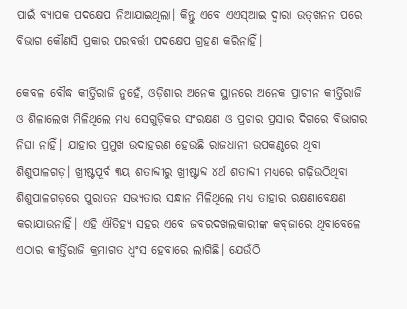ପାଇଁ ବ୍ୟାପକ ପଦକ୍ଷେପ ନିଆଯାଇଥିଲା। କିନ୍ତୁ ଏବେ ଏଏସ୍‌ଆଇ ଦ୍ୱାରା ଉତ୍‌ଖନନ ପରେ ବିଭାଗ କୌଣସି ପ୍ରକାର ପରବର୍ତ୍ତୀ ପଦକ୍ଷେପ ଗ୍ରହଣ କରିନାହିଁ।

କେବଳ ବୌଦ୍ଧ କୀର୍ତ୍ତିରାଜି ନୁହେଁ, ଓଡ଼ିଶାର ଅନେକ ସ୍ଥାନରେ ଅନେକ ପ୍ରାଚୀନ କୀର୍ତ୍ତିରାଜି ଓ ଶିଳାଲେଖ ମିଳିଥିଲେ ମଧ୍ୟ ସେଗୁଡ଼ିକର ସଂରକ୍ଷଣ ଓ ପ୍ରଚାର ପ୍ରସାର ଦିଗରେ ବିଭାଗର ନିଘା ନାହିଁ। ଯାହାର ପ୍ରମୁଖ ଉଦାହରଣ ହେଉଛି ରାଜଧାନୀ ଉପକଣ୍ଠରେ ଥିବା ଶିଶୁପାଳଗଡ଼। ଖ୍ରୀଷ୍ଟପୂର୍ବ ୩ୟ ଶତାବ୍ଦୀରୁ ଖ୍ରୀଷ୍ଟାବ୍ଦ ୪ର୍ଥ ଶତାବ୍ଦୀ ମଧ୍ୟରେ ଗଢ଼ିଉଠିଥିବା ଶିଶୁପାଳଗଡ଼ରେ ପୁରାତନ ସଭ୍ୟତାର ସନ୍ଧାନ ମିଳିଥିଲେ ମଧ୍ୟ ତାହାର ରକ୍ଷଣାବେକ୍ଷଣ କରାଯାଉନାହିଁ। ଏହି ଐତିହ୍ୟ ସହର ଏବେ ଜବରଦଖଲକାରୀଙ୍କ କବ୍‌ଜାରେ ଥିବାବେଳେ ଏଠାର କୀର୍ତ୍ତିରାଜି କ୍ରମାଗତ ଧ୍ୱଂସ ହେବାରେ ଲାଗିଛି। ଯେଉଁଠି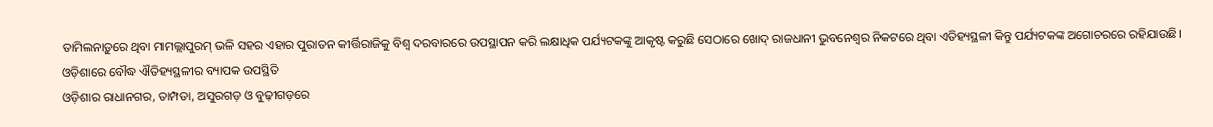ତାମିଲନାଡ଼ୁରେ ଥିବା ମାମଲ୍ଲାପୁରମ୍‌ ଭଳି ସହର ଏହାର ପୁରାତନ କୀର୍ତ୍ତିରାଜିକୁ ବିଶ୍ୱ ଦରବାରରେ ଉପସ୍ଥାପନ କରି ଲକ୍ଷାଧିକ ପର୍ଯ୍ୟଟକଙ୍କୁ ଆକୃଷ୍ଟ କରୁଛି ସେଠାରେ ଖୋଦ୍‌ ରାଜଧାନୀ ଭୁବନେଶ୍ୱର ନିକଟରେ ଥିବା ଏତିହ୍ୟସ୍ଥଳୀ କିନ୍ତୁ ପର୍ଯ୍ୟଟକଙ୍କ ଅଗୋଚରରେ ରହିଯାଉଛି।
ଓଡ଼ିଶାରେ ବୌଦ୍ଧ ଐତିହ୍ୟସ୍ଥଳୀର ବ୍ୟାପକ ଉପସ୍ଥିତି
ଓଡ଼ିଶାର ରାଧାନଗର, ତାମ୍ପଡା, ଅସୁରଗଡ଼ ଓ ବୁଢ଼ୀଗଡ଼ରେ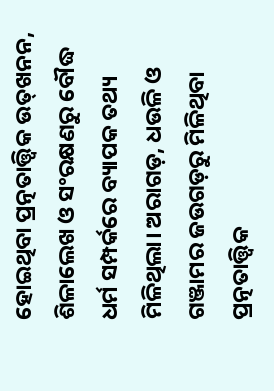ହୋଇଥିବା ପ୍ରତ୍ନତାତ୍ତ୍ୱିକ ଉତ୍‌ଖନନ, ଶିଳାଲେଖ ଓ ସଂରକ୍ଷଣରୁ ବୌଦ୍ଧ ଧର୍ମ ସମ୍ପର୍କରେ ବ୍ୟାପକ ତଥ୍ୟ ମିଳିଥିଲା। ଅରାଗଡ଼, ଧଉଳି ଓ ଗଞ୍ଜାମର ଜଉଗଡ଼ରୁ ମିଳିଥିବା ପ୍ରତ୍ନତାତ୍ତ୍ୱିକ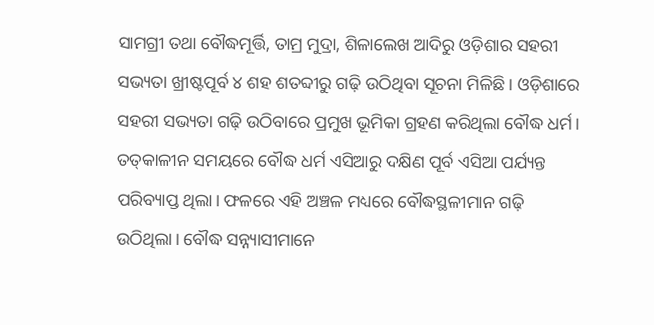ସାମଗ୍ରୀ ତଥା ବୌଦ୍ଧମୂର୍ତ୍ତି, ତାମ୍ର ମୁଦ୍ରା, ଶିଳାଲେଖ ଆଦିରୁ ଓଡ଼ିଶାର ସହରୀ ସଭ୍ୟତା ଖ୍ରୀଷ୍ଟପୂର୍ବ ୪ ଶହ ଶତବ୍ଦୀରୁ ଗଢ଼ି ଉଠିଥିବା ସୂଚନା ମିଳିଛି। ଓଡ଼ିଶାରେ ସହରୀ ସଭ୍ୟତା ଗଢ଼ି ଉଠିବାରେ ପ୍ରମୁଖ ଭୂମିକା ଗ୍ରହଣ କରିଥିଲା ବୌଦ୍ଧ ଧର୍ମ। ତତ୍‌କାଳୀନ ସମୟରେ ବୌଦ୍ଧ ଧର୍ମ ଏସିଆରୁ ଦକ୍ଷିଣ ପୂର୍ବ ଏସିଆ ପର୍ଯ୍ୟନ୍ତ ପରିବ୍ୟାପ୍ତ ଥିଲା। ଫଳରେ ଏହି ଅଞ୍ଚଳ ମଧ୍ୟରେ ବୌଦ୍ଧସ୍ଥଳୀମାନ ଗଢ଼ି ଉଠିଥିଲା। ବୌଦ୍ଧ ସନ୍ନ୍ୟାସୀମାନେ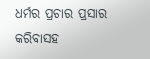ଧର୍ମର ପ୍ରଚାର ପ୍ରସାର କରିବାସହ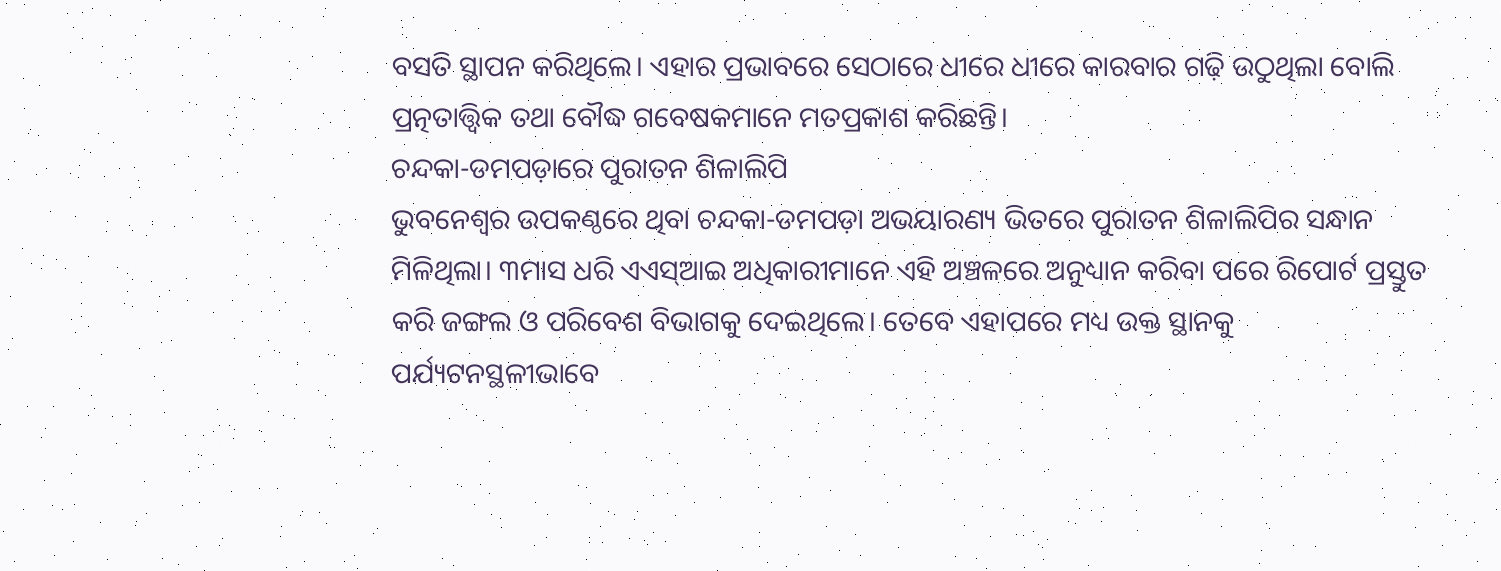ବସତି ସ୍ଥାପନ କରିଥିଲେ। ଏହାର ପ୍ରଭାବରେ ସେଠାରେ ଧୀରେ ଧୀରେ କାରବାର ଗଢ଼ି ଉଠୁଥିଲା ବୋଲି ପ୍ରତ୍ନତାତ୍ତ୍ୱିକ ତଥା ବୌଦ୍ଧ ଗବେଷକମାନେ ମତପ୍ରକାଶ କରିଛନ୍ତି।
ଚନ୍ଦକା-ଡମପଡ଼ାରେ ପୁରାତନ ଶିଳାଲିପି
ଭୁବନେଶ୍ୱର ଉପକଣ୍ଠରେ ଥିବା ଚନ୍ଦକା-ଡମପଡ଼ା ଅଭୟାରଣ୍ୟ ଭିତରେ ପୁରାତନ ଶିଳାଲିପିର ସନ୍ଧାନ ମିଳିଥିଲା। ୩ମାସ ଧରି ଏଏସ୍‌ଆଇ ଅଧିକାରୀମାନେ ଏହି ଅଞ୍ଚଳରେ ଅନୁଧ୍ୟାନ କରିବା ପରେ ରିପୋର୍ଟ ପ୍ରସ୍ତୁତ କରି ଜଙ୍ଗଲ ଓ ପରିବେଶ ବିଭାଗକୁ ଦେଇଥିଲେ। ତେବେ ଏହାପରେ ମଧ୍ୟ ଉକ୍ତ ସ୍ଥାନକୁ ପର୍ଯ୍ୟଟନସ୍ଥଳୀଭାବେ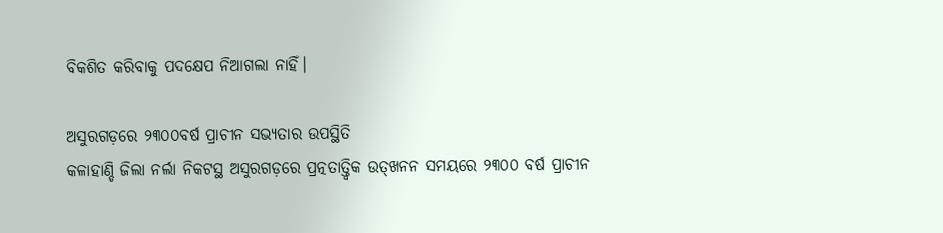ବିକଶିତ କରିବାକୁ ପଦକ୍ଷେପ ନିଆଗଲା ନାହିଁ।

ଅସୁରଗଡ଼ରେ ୨୩୦୦ବର୍ଷ ପ୍ରାଚୀନ ସଭ୍ୟତାର ଉପସ୍ଥିତି
କଳାହାଣ୍ଡି ଜିଲା ନର୍ଲା ନିକଟସ୍ଥ ଅସୁରଗଡ଼ରେ ପ୍ରତ୍ନତାତ୍ତ୍ୱିକ ଉତ୍‌ଖନନ ସମୟରେ ୨୩୦୦ ବର୍ଷ ପ୍ରାଚୀନ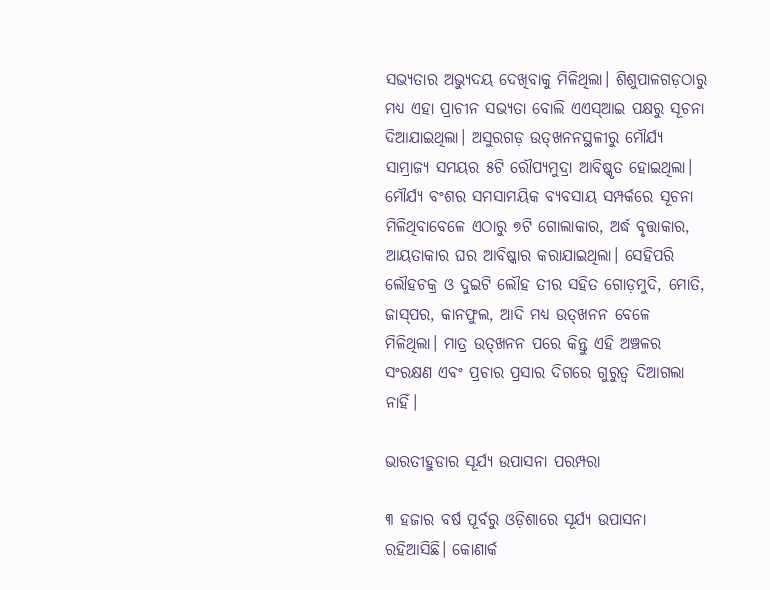ସଭ୍ୟତାର ଅଭ୍ୟୁଦୟ ଦେଖିବାକୁ ମିଳିଥିଲା। ଶିଶୁପାଳଗଡ଼ଠାରୁ ମଧ୍ୟ ଏହା ପ୍ରାଚୀନ ସଭ୍ୟତା ବୋଲି ଏଏସ୍‌ଆଇ ପକ୍ଷରୁ ସୂଚନା ଦିଆଯାଇଥିଲା। ଅସୁରଗଡ଼ ଉତ୍‌ଖନନସ୍ଥଳୀରୁ ମୌର୍ଯ୍ୟ ସାମ୍ରାଜ୍ୟ ସମୟର ୫ଟି ରୌପ୍ୟମୁଦ୍ରା ଆବିଷ୍କୃତ ହୋଇଥିଲା। ମୌର୍ଯ୍ୟ ବଂଶର ସମସାମୟିକ ବ୍ୟବସାୟ ସମ୍ପର୍କରେ ସୂଚନା ମିଳିଥିବାବେଳେ ଏଠାରୁ ୭ଟି ଗୋଲାକାର, ଅର୍ଦ୍ଧ ବୃତ୍ତାକାର, ଆୟତାକାର ଘର ଆବିଷ୍କାର କରାଯାଇଥିଲା। ସେହିପରି ଲୌହଚକ୍ର ଓ ଦୁଇଟି ଲୌହ ତୀର ସହିତ ଗୋଡ଼ମୁଦି, ମୋତି, ଜାସ୍‌ପର, କାନଫୁଲ, ଆଦି ମଧ୍ୟ ଉତ୍‌ଖନନ ବେଳେ ମିଳିଥିଲା। ମାତ୍ର ଉତ୍‌ଖନନ ପରେ କିନ୍ତୁ ଏହି ଅଞ୍ଚଳର ସଂରକ୍ଷଣ ଏବଂ ପ୍ରଚାର ପ୍ରସାର ଦିଗରେ ଗୁରୁତ୍ୱ ଦିଆଗଲା ନାହିଁ।

ଭାରତୀହୁଡାର ସୂର୍ଯ୍ୟ ଉପାସନା ପରମ୍ପରା

୩ ହଜାର ବର୍ଷ ପୂର୍ବରୁ ଓଡ଼ିଶାରେ ସୂର୍ଯ୍ୟ ଉପାସନା ରହିଆସିଛି। କୋଣାର୍କ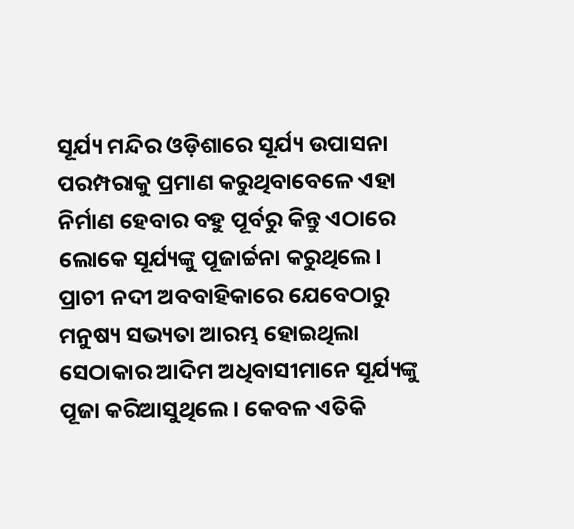ସୂର୍ଯ୍ୟ ମନ୍ଦିର ଓଡ଼ିଶାରେ ସୂର୍ଯ୍ୟ ଉପାସନା ପରମ୍ପରାକୁ ପ୍ରମାଣ କରୁଥିବାବେଳେ ଏହା ନିର୍ମାଣ ହେବାର ବହୁ ପୂର୍ବରୁ କିନ୍ତୁ ଏଠାରେ ଲୋକେ ସୂର୍ଯ୍ୟଙ୍କୁ ପୂଜାର୍ଚ୍ଚନା କରୁଥିଲେ। ପ୍ରାଚୀ ନଦୀ ଅବବାହିକାରେ ଯେବେଠାରୁ ମନୁଷ୍ୟ ସଭ୍ୟତା ଆରମ୍ଭ ହୋଇଥିଲା ସେଠାକାର ଆଦିମ ଅଧିବାସୀମାନେ ସୂର୍ଯ୍ୟଙ୍କୁ ପୂଜା କରିଆସୁଥିଲେ। କେବଳ ଏତିକି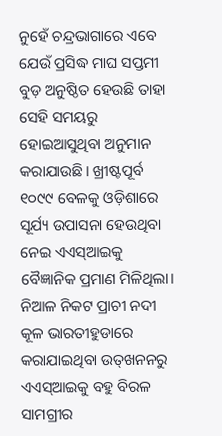ନୁହେଁ ଚନ୍ଦ୍ରଭାଗାରେ ଏବେ ଯେଉଁ ପ୍ରସିଦ୍ଧ ମାଘ ସପ୍ତମୀ ବୁଡ଼ ଅନୁଷ୍ଠିତ ହେଉଛି ତାହା ସେହି ସମୟରୁ ହୋଇଆସୁଥିବା ଅନୁମାନ କରାଯାଉଛି। ଖ୍ରୀଷ୍ଟପୂର୍ବ ୧୦୯୯ ବେଳକୁ ଓଡ଼ିଶାରେ ସୂର୍ଯ୍ୟ ଉପାସନା ହେଉଥିବା ନେଇ ଏଏସ୍‌ଆଇକୁ ବୈଜ୍ଞାନିକ ପ୍ରମାଣ ମିଳିଥିଲା। ନିଆଳ ନିକଟ ପ୍ରାଚୀ ନଦୀ କୂଳ ଭାରତୀହୁଡାରେ କରାଯାଇଥିବା ଉତ୍‌ଖନନରୁ ଏଏସ୍‌ଆଇକୁ ବହୁ ବିରଳ ସାମଗ୍ରୀର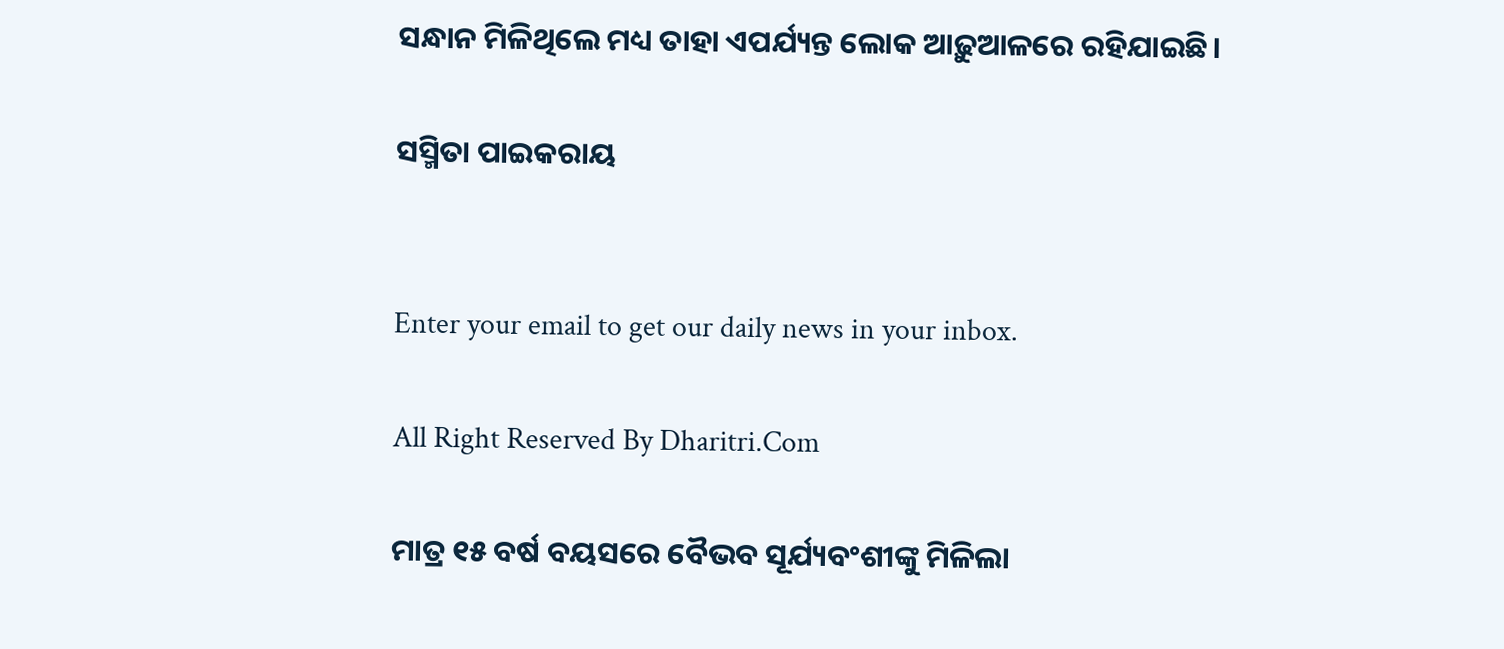ସନ୍ଧାନ ମିଳିଥିଲେ ମଧ୍ୟ ତାହା ଏପର୍ଯ୍ୟନ୍ତ ଲୋକ ଆଢ଼ୁଆଳରେ ରହିଯାଇଛି।

ସସ୍ମିତା ପାଇକରାୟ


Enter your email to get our daily news in your inbox.

All Right Reserved By Dharitri.Com

ମାତ୍ର ୧୫ ବର୍ଷ ବୟସରେ ବୈଭବ ସୂର୍ଯ୍ୟବଂଶୀଙ୍କୁ ମିଳିଲା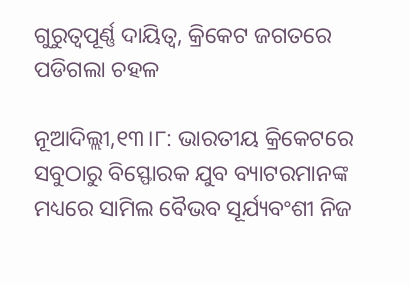ଗୁରୁତ୍ୱପୂର୍ଣ୍ଣ ଦାୟିତ୍ୱ, କ୍ରିକେଟ ଜଗତରେ ପଡିଗଲା ଚହଳ

ନୂଆଦିଲ୍ଲୀ,୧୩।୮: ଭାରତୀୟ କ୍ରିକେଟରେ ସବୁଠାରୁ ବିସ୍ଫୋରକ ଯୁବ ବ୍ୟାଟରମାନଙ୍କ ମଧ୍ୟରେ ସାମିଲ ବୈଭବ ସୂର୍ଯ୍ୟବଂଶୀ ନିଜ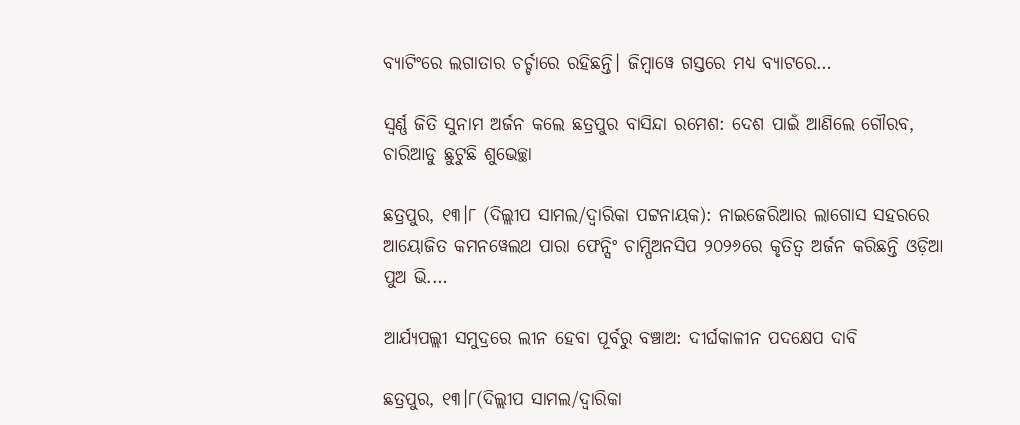ବ୍ୟାଟିଂରେ ଲଗାତାର ଚର୍ଚ୍ଚାରେ ରହିଛନ୍ତି। ଜିମ୍ବାୱେ ଗସ୍ତରେ ମଧ୍ୟ ବ୍ୟାଟରେ…

ସ୍ବର୍ଣ୍ଣ ଜିତି ସୁନାମ ଅର୍ଜନ କଲେ ଛତ୍ରପୁର ବାସିନ୍ଦା ରମେଶ: ଦେଶ ପାଇଁ ଆଣିଲେ ଗୌରବ, ଚାରିଆଡୁ ଛୁଟୁଛି ଶୁଭେଚ୍ଛା

ଛତ୍ରପୁର, ୧୩।୮ (ଦିଲ୍ଲୀପ ସାମଲ/ଦ୍ୱାରିକା ପଟ୍ଟନାୟକ): ନାଇଜେରିଆର ଲାଗୋସ ସହରରେ ଆୟୋଜିତ କମନୱେଲଥ ପାରା ଫେନ୍ସିଂ ଚାମ୍ପିଅନସିପ ୨୦୨୬ରେ କୃତିତ୍ୱ ଅର୍ଜନ କରିଛନ୍ତି ଓଡ଼ିଆ ପୁଅ ଭି.…

ଆର୍ଯ୍ୟପଲ୍ଲୀ ସମୁଦ୍ରରେ ଲୀନ ହେବା ପୂର୍ବରୁ ବଞ୍ଚାଅ: ଦୀର୍ଘକାଳୀନ ପଦକ୍ଷେପ ଦାବି

ଛତ୍ରପୁର, ୧୩।୮(ଦିଲ୍ଲୀପ ସାମଲ/ଦ୍ୱାରିକା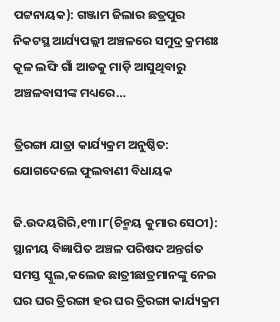ପଟ୍ଟନାୟକ): ଗଞ୍ଜାମ ଜିଲାର ଛତ୍ରପୁର ନିକଟସ୍ଥ ଆର୍ଯ୍ୟପଲ୍ଲୀ ଅଞ୍ଚଳରେ ସମୁଦ୍ର କ୍ରମଶଃ କୂଳ ଲଙ୍ଘି ଗାଁ ଆଡକୁ ମାଡ଼ି ଆସୁଥିବାରୁ ଅଞ୍ଚଳବାସୀଙ୍କ ମଧ୍ୟରେ…

ତ୍ରିରଙ୍ଗା ଯାତ୍ରା କାର୍ଯ୍ୟକ୍ରମ ଅନୁଷ୍ଠିତ: ଯୋଗଦେଲେ ଫୁଲବାଣୀ ବିଧାୟକ

ଜି.ଉଦୟଗିରି,୧୩।୮(ଚିନ୍ମୟ କୁମାର ସେଠୀ): ସ୍ଥାନୀୟ ବିଜ୍ଞାପିତ ଅଞ୍ଚଳ ପରିଷଦ ଅନ୍ତର୍ଗତ ସମସ୍ତ ସ୍କୁଲ,କଲେଜ ଛାତ୍ରୀଛାତ୍ରମାନଙ୍କୁ ନେଇ ଘର ଘର ତ୍ରିରଙ୍ଗା ହର ଘର ତ୍ରିରଙ୍ଗା କାର୍ଯ୍ୟକ୍ରମ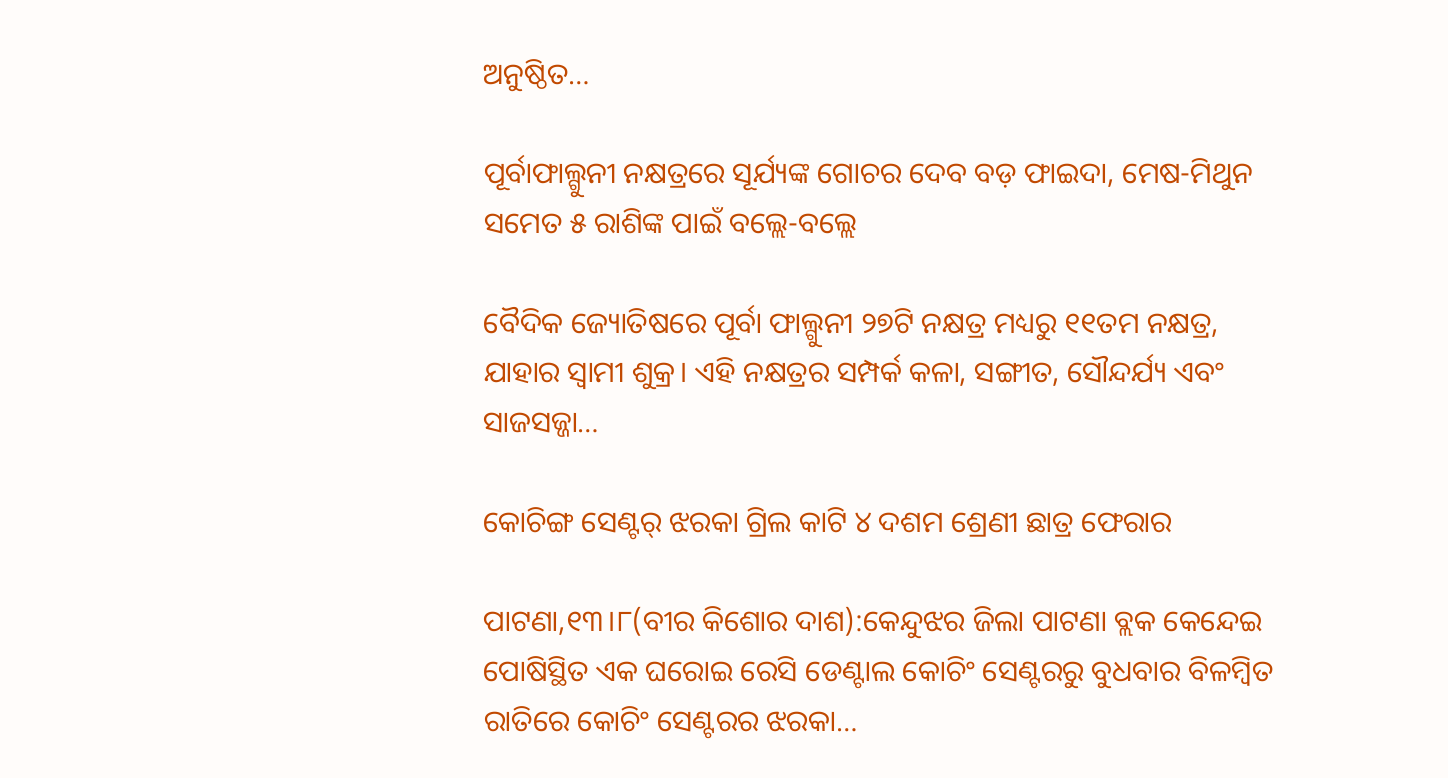ଅନୁଷ୍ଠିତ…

ପୂର୍ବାଫାଲ୍ଗୁନୀ ନକ୍ଷତ୍ରରେ ସୂର୍ଯ୍ୟଙ୍କ ଗୋଚର ଦେବ ବଡ଼ ଫାଇଦା, ମେଷ-ମିଥୁନ ସମେତ ୫ ରାଶିଙ୍କ ପାଇଁ ବଲ୍ଲେ-ବଲ୍ଲେ

ବୈଦିକ ଜ୍ୟୋତିଷରେ ପୂର୍ବା ଫାଲ୍ଗୁନୀ ୨୭ଟି ନକ୍ଷତ୍ର ମଧ୍ୟରୁ ୧୧ତମ ନକ୍ଷତ୍ର, ଯାହାର ସ୍ବାମୀ ଶୁକ୍ର। ଏହି ନକ୍ଷତ୍ରର ସମ୍ପର୍କ କଳା, ସଙ୍ଗୀତ, ସୌନ୍ଦର୍ଯ୍ୟ ଏବଂ ସାଜସଜ୍ଜା…

କୋଚିଙ୍ଗ ସେଣ୍ଟର୍‌ ଝରକା ଗ୍ରିଲ କାଟି ୪ ଦଶମ ଶ୍ରେଣୀ ଛାତ୍ର ଫେରାର

ପାଟଣା,୧୩।୮(ବୀର କିଶୋର ଦାଶ):କେନ୍ଦୁଝର ଜିଲା ପାଟଣା ବ୍ଲକ କେନ୍ଦେଇ ପୋଷିସ୍ଥିତ ଏକ ଘରୋଇ ରେସି ଡେଣ୍ଟାଲ କୋଚିଂ ସେଣ୍ଟରରୁ ବୁଧବାର ବିଳମ୍ବିତ ରାତିରେ କୋଚିଂ ସେଣ୍ଟରର ଝରକା…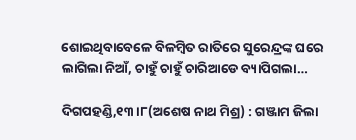ଶୋଇଥିବାବେଳେ ବିଳମ୍ବିତ ରାତିରେ ସୁରେନ୍ଦ୍ରଙ୍କ ଘରେ ଲାଗିଲା ନିଆଁ, ଚାହୁଁ ଚାହୁଁ ଚାରିଆଡେ ବ୍ୟାପିଗଲା…

ଦିଗପହଣ୍ଡି,୧୩।୮(ଅଶେଷ ନାଥ ମିଶ୍ର) : ଗଞ୍ଜାମ ଜିଲା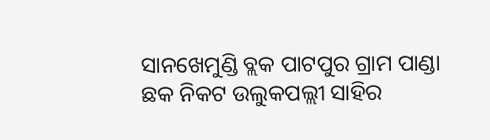ସାନଖେମୁଣ୍ଡି ବ୍ଲକ ପାଟପୁର ଗ୍ରାମ ପାଣ୍ଡା ଛକ ନିକଟ ଉଲୁକପଲ୍ଲୀ ସାହିର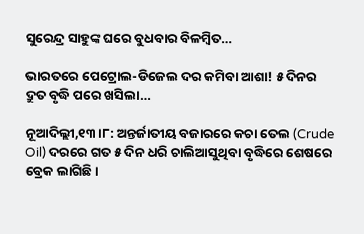ସୁରେନ୍ଦ୍ର ସାହୁଙ୍କ ଘରେ ବୁଧବାର ବିଳମ୍ବିତ…

ଭାରତରେ ପେଟ୍ରୋଲ-ଡିଜେଲ ଦର କମିବା ଆଶା! ୫ ଦିନର ଦ୍ରୁତ ବୃଦ୍ଧି ପରେ ଖସିଲା…

ନୂଆଦିଲ୍ଲୀ,୧୩।୮: ଅନ୍ତର୍ଜାତୀୟ ବଜାରରେ କଚା ତେଲ (Crude Oil) ଦରରେ ଗତ ୫ ଦିନ ଧରି ଚାଲିଆସୁଥିବା ବୃଦ୍ଧିରେ ଶେଷରେ ବ୍ରେକ ଲାଗିଛି।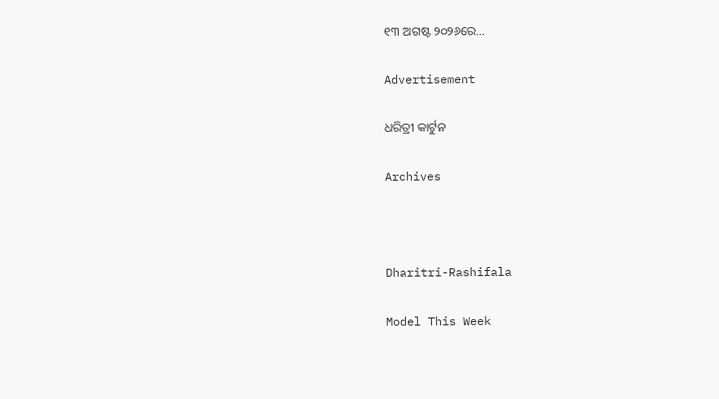୧୩ ଅଗଷ୍ଟ ୨୦୨୬ରେ…

Advertisement

ଧରିତ୍ରୀ କାର୍ଟୁନ

Archives



Dharitri-Rashifala

Model This Week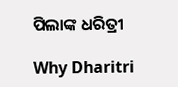ପିଲାଙ୍କ ଧରିତ୍ରୀ

Why Dharitri